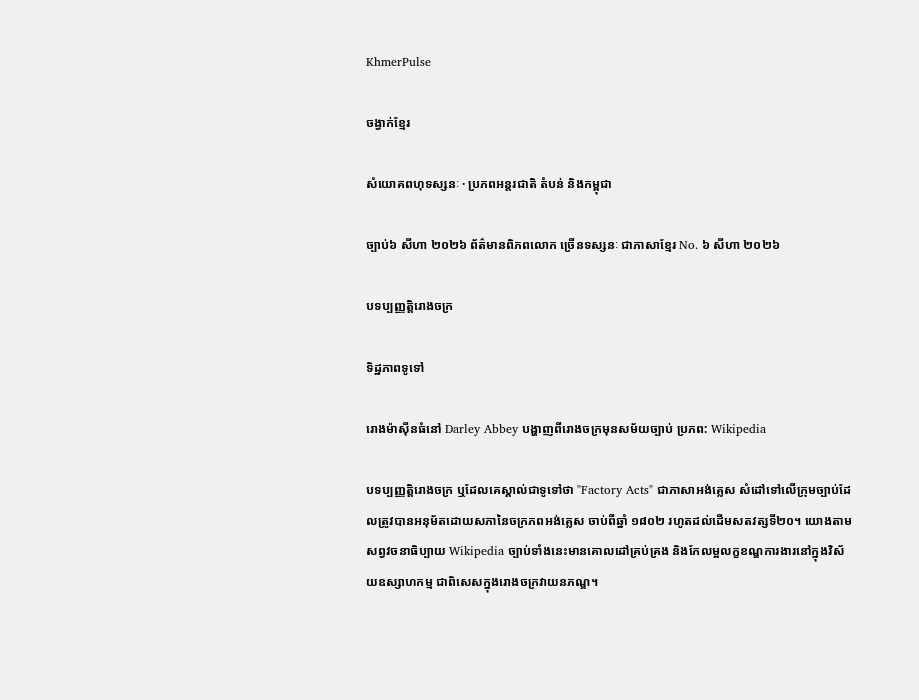KhmerPulse

ចង្វាក់ខ្មែរ

សំយោគពហុទស្សនៈ · ប្រភពអន្តរជាតិ តំបន់ និងកម្ពុជា

ច្បាប់៦ សីហា ២០២៦ ព័ត៌មានពិភពលោក ច្រើនទស្សនៈ ជាភាសាខ្មែរ No. ៦ សីហា ២០២៦

បទប្បញ្ញត្តិរោងចក្រ

ទិដ្ឋភាពទូទៅ

រោងម៉ាស៊ីនធំនៅ Darley Abbey បង្ហាញពីរោងចក្រមុនសម័យច្បាប់ ប្រភព: Wikipedia

បទប្បញ្ញត្តិរោងចក្រ ឬដែលគេស្គាល់ជាទូទៅថា "Factory Acts" ជាភាសាអង់គ្លេស សំដៅទៅលើក្រុមច្បាប់ដែលត្រូវបានអនុម័តដោយសភានៃចក្រភពអង់គ្លេស ចាប់ពីឆ្នាំ ១៨០២ រហូតដល់ដើមសតវត្សទី២០។ យោងតាមសព្វវចនាធិប្បាយ Wikipedia ច្បាប់ទាំងនេះមានគោលដៅគ្រប់គ្រង និងកែលម្អលក្ខខណ្ឌការងារនៅក្នុងវិស័យឧស្សាហកម្ម ជាពិសេសក្នុងរោងចក្រវាយនភណ្ឌ។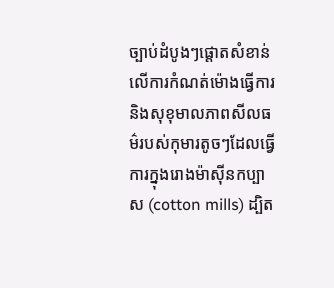ច្បាប់ដំបូងៗផ្តោតសំខាន់លើការកំណត់ម៉ោងធ្វើការ និងសុខុមាលភាពសីលធម៌របស់កុមារតូចៗដែលធ្វើការក្នុងរោងម៉ាស៊ីនកប្បាស (cotton mills) ដ្បិត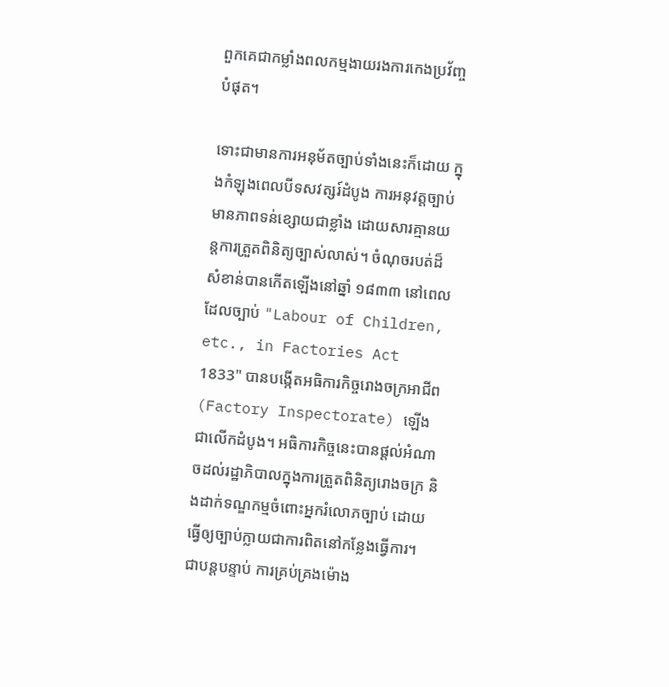ពួកគេជាកម្លាំងពលកម្មងាយរងការកេងប្រវ័ញ្ចបំផុត។

ទោះជាមានការអនុម័តច្បាប់ទាំងនេះក៏ដោយ ក្នុងកំឡុងពេលបីទសវត្សរ៍ដំបូង ការអនុវត្តច្បាប់មានភាពទន់ខ្សោយជាខ្លាំង ដោយសារគ្មានយន្តការត្រួតពិនិត្យច្បាស់លាស់។ ចំណុចរបត់ដ៏សំខាន់បានកើតឡើងនៅឆ្នាំ ១៨៣៣ នៅពេលដែលច្បាប់ "Labour of Children, etc., in Factories Act 1833" បានបង្កើតអធិការកិច្ចរោងចក្រអាជីព (Factory Inspectorate) ឡើងជាលើកដំបូង។ អធិការកិច្ចនេះបានផ្តល់អំណាចដល់រដ្ឋាភិបាលក្នុងការត្រួតពិនិត្យរោងចក្រ និងដាក់ទណ្ឌកម្មចំពោះអ្នករំលោភច្បាប់ ដោយធ្វើឲ្យច្បាប់ក្លាយជាការពិតនៅកន្លែងធ្វើការ។ ជាបន្តបន្ទាប់ ការគ្រប់គ្រងម៉ោង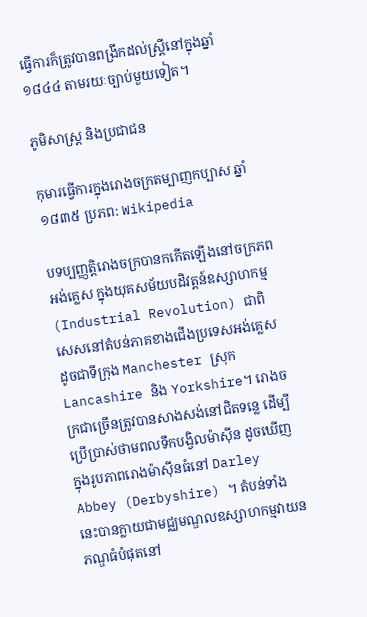ធ្វើការក៏ត្រូវបានពង្រីកដល់ស្ត្រីនៅក្នុងឆ្នាំ ១៨៤៤ តាមរយៈច្បាប់មួយទៀត។

ភូមិសាស្ត្រ និងប្រជាជន

កុមារធ្វើការក្នុងរោងចក្រតម្បាញកប្បាស ឆ្នាំ១៨៣៥ ប្រភព: Wikipedia

បទប្បញ្ញត្តិរោងចក្របានកកើតឡើងនៅចក្រភពអង់គ្លេស ក្នុងយុគសម័យបដិវត្តន៍ឧស្សាហកម្ម (Industrial Revolution) ជាពិសេសនៅតំបន់ភាគខាងជើងប្រទេសអង់គ្លេស ដូចជាទីក្រុង Manchester ស្រុក Lancashire និង Yorkshire។ រោងចក្រជាច្រើនត្រូវបានសាងសង់នៅជិតទន្លេ ដើម្បីប្រើប្រាស់ថាមពលទឹកបង្វិលម៉ាស៊ីន ដូចឃើញក្នុងរូបភាពរោងម៉ាស៊ីនធំនៅ Darley Abbey (Derbyshire) ។ តំបន់ទាំងនេះបានក្លាយជាមជ្ឈមណ្ឌលឧស្សាហកម្មវាយនភណ្ឌធំបំផុតនៅ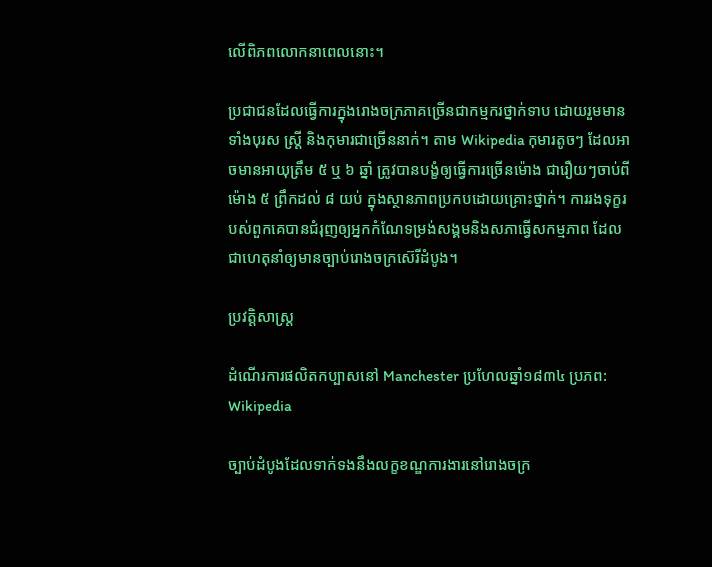លើពិភពលោកនាពេលនោះ។

ប្រជាជនដែលធ្វើការក្នុងរោងចក្រភាគច្រើនជាកម្មករថ្នាក់ទាប ដោយរួមមានទាំងបុរស ស្ត្រី និងកុមារជាច្រើននាក់។ តាម Wikipedia កុមារតូចៗ ដែលអាចមានអាយុត្រឹម ៥ ឬ ៦ ឆ្នាំ ត្រូវបានបង្ខំឲ្យធ្វើការច្រើនម៉ោង ជារឿយៗចាប់ពីម៉ោង ៥ ព្រឹកដល់ ៨ យប់ ក្នុងស្ថានភាពប្រកបដោយគ្រោះថ្នាក់។ ការរងទុក្ខរបស់ពួកគេបានជំរុញឲ្យអ្នកកំណែទម្រង់សង្គមនិងសភាធ្វើសកម្មភាព ដែលជាហេតុនាំឲ្យមានច្បាប់រោងចក្រស៊េរីដំបូង។

ប្រវត្តិសាស្ត្រ

ដំណើរការផលិតកប្បាសនៅ Manchester ប្រហែលឆ្នាំ១៨៣៤ ប្រភព: Wikipedia

ច្បាប់ដំបូងដែលទាក់ទងនឹងលក្ខខណ្ឌការងារនៅរោងចក្រ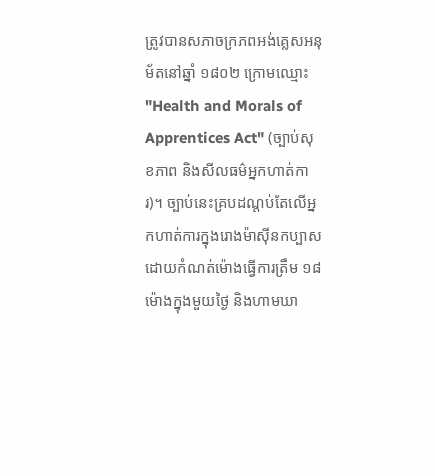ត្រូវបានសភាចក្រភពអង់គ្លេសអនុម័តនៅឆ្នាំ ១៨០២ ក្រោមឈ្មោះ "Health and Morals of Apprentices Act" (ច្បាប់សុខភាព និងសីលធម៌អ្នកហាត់ការ)។ ច្បាប់នេះគ្របដណ្តប់តែលើអ្នកហាត់ការក្នុងរោងម៉ាស៊ីនកប្បាស ដោយកំណត់ម៉ោងធ្វើការត្រឹម ១៨ ម៉ោងក្នុងមួយថ្ងៃ និងហាមឃា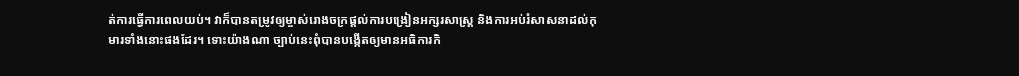ត់ការធ្វើការពេលយប់។ វាក៏បានតម្រូវឲ្យម្ចាស់រោងចក្រផ្តល់ការបង្រៀនអក្សរសាស្ត្រ និងការអប់រំសាសនាដល់កុមារទាំងនោះផងដែរ។ ទោះយ៉ាងណា ច្បាប់នេះពុំបានបង្កើតឲ្យមានអធិការកិ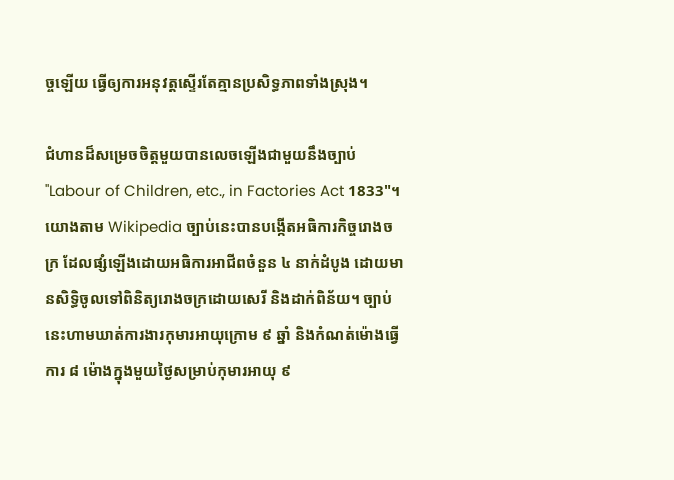ច្ចឡើយ ធ្វើឲ្យការអនុវត្តស្ទើរតែគ្មានប្រសិទ្ធភាពទាំងស្រុង។

ជំហានដ៏សម្រេចចិត្តមួយបានលេចឡើងជាមួយនឹងច្បាប់ "Labour of Children, etc., in Factories Act 1833"។ យោងតាម Wikipedia ច្បាប់នេះបានបង្កើតអធិការកិច្ចរោងចក្រ ដែលផ្សំឡើងដោយអធិការអាជីពចំនួន ៤ នាក់ដំបូង ដោយមានសិទ្ធិចូលទៅពិនិត្យរោងចក្រដោយសេរី និងដាក់ពិន័យ។ ច្បាប់នេះហាមឃាត់ការងារកុមារអាយុក្រោម ៩ ឆ្នាំ និងកំណត់ម៉ោងធ្វើការ ៨ ម៉ោងក្នុងមួយថ្ងៃសម្រាប់កុមារអាយុ ៩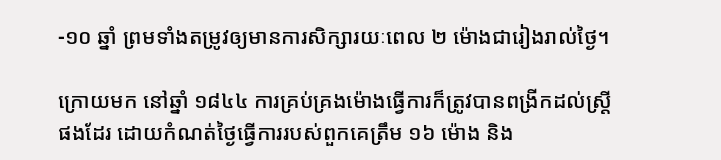-១០ ឆ្នាំ ព្រមទាំងតម្រូវឲ្យមានការសិក្សារយៈពេល ២ ម៉ោងជារៀងរាល់ថ្ងៃ។

ក្រោយមក នៅឆ្នាំ ១៨៤៤ ការគ្រប់គ្រងម៉ោងធ្វើការក៏ត្រូវបានពង្រីកដល់ស្ត្រីផងដែរ ដោយកំណត់ថ្ងៃធ្វើការរបស់ពួកគេត្រឹម ១៦ ម៉ោង និង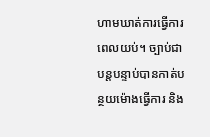ហាមឃាត់ការធ្វើការពេលយប់។ ច្បាប់ជាបន្តបន្ទាប់បានកាត់បន្ថយម៉ោងធ្វើការ និង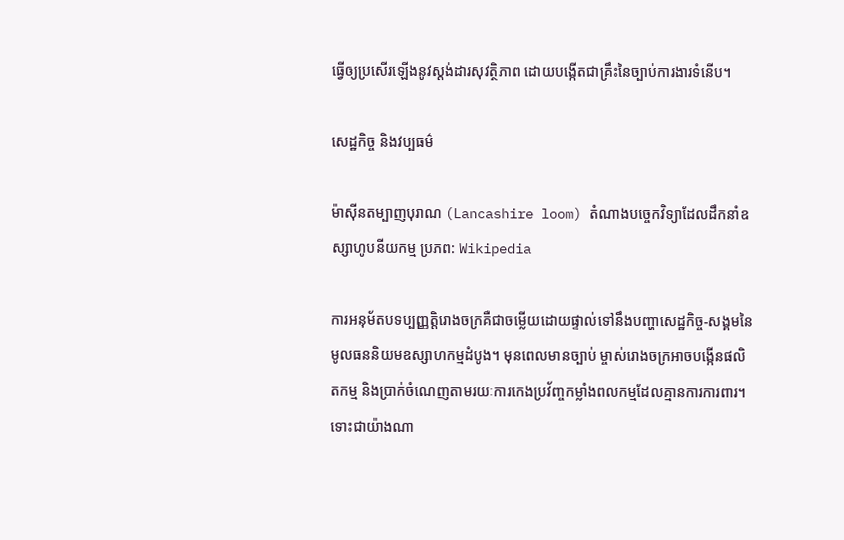ធ្វើឲ្យប្រសើរឡើងនូវស្តង់ដារសុវត្ថិភាព ដោយបង្កើតជាគ្រឹះនៃច្បាប់ការងារទំនើប។

សេដ្ឋកិច្ច និងវប្បធម៌

ម៉ាស៊ីនតម្បាញបុរាណ (Lancashire loom) តំណាងបច្ចេកវិទ្យាដែលដឹកនាំឧស្សាហូបនីយកម្ម ប្រភព: Wikipedia

ការអនុម័តបទប្បញ្ញត្តិរោងចក្រគឺជាចម្លើយដោយផ្ទាល់ទៅនឹងបញ្ហាសេដ្ឋកិច្ច-សង្គមនៃមូលធននិយមឧស្សាហកម្មដំបូង។ មុនពេលមានច្បាប់ ម្ចាស់រោងចក្រអាចបង្កើនផលិតកម្ម និងប្រាក់ចំណេញតាមរយៈការកេងប្រវ័ញ្ចកម្លាំងពលកម្មដែលគ្មានការការពារ។ ទោះជាយ៉ាងណា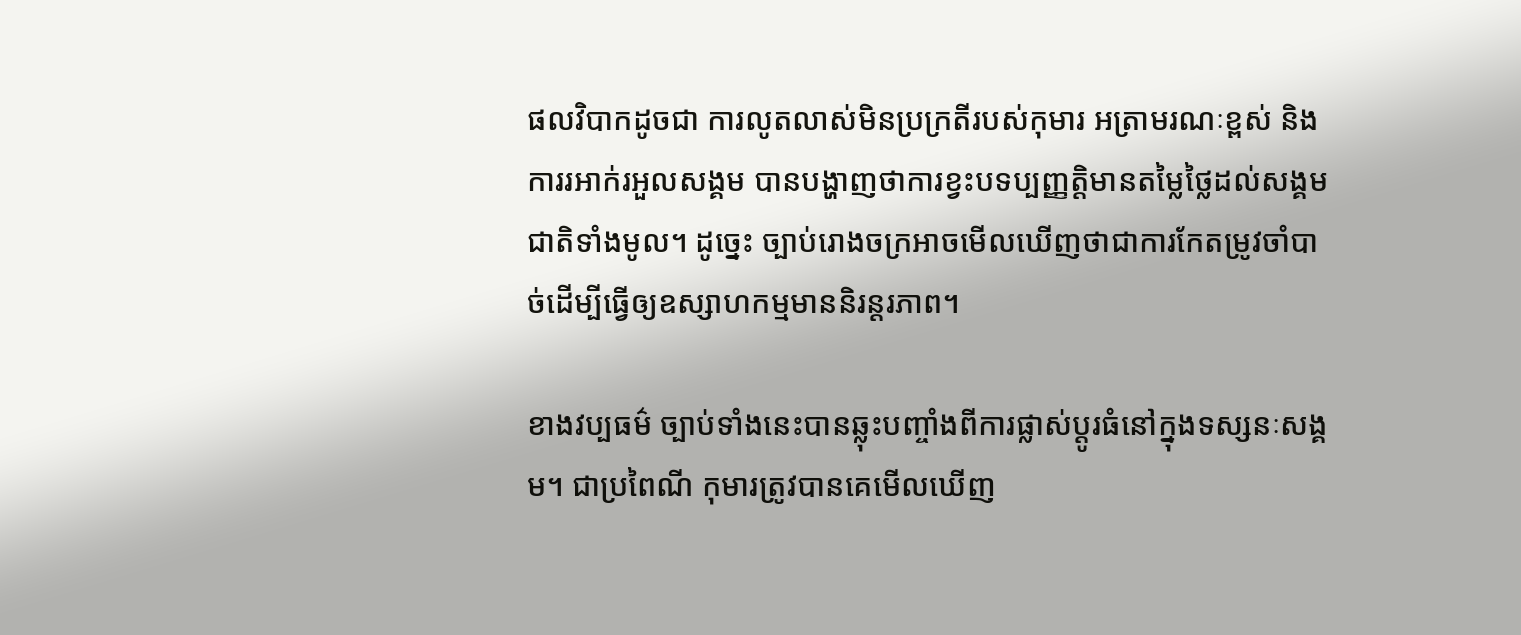ផលវិបាកដូចជា ការលូតលាស់មិនប្រក្រតីរបស់កុមារ អត្រាមរណៈខ្ពស់ និងការរអាក់រអួលសង្គម បានបង្ហាញថាការខ្វះបទប្បញ្ញត្តិមានតម្លៃថ្លៃដល់សង្គមជាតិទាំងមូល។ ដូច្នេះ ច្បាប់រោងចក្រអាចមើលឃើញថាជាការកែតម្រូវចាំបាច់ដើម្បីធ្វើឲ្យឧស្សាហកម្មមាននិរន្តរភាព។

ខាងវប្បធម៌ ច្បាប់ទាំងនេះបានឆ្លុះបញ្ចាំងពីការផ្លាស់ប្តូរធំនៅក្នុងទស្សនៈសង្គម។ ជាប្រពៃណី កុមារត្រូវបានគេមើលឃើញ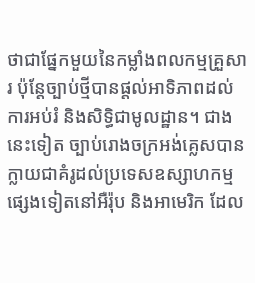ថាជាផ្នែកមួយនៃកម្លាំងពលកម្មគ្រួសារ ប៉ុន្តែច្បាប់ថ្មីបានផ្តល់អាទិភាពដល់ការអប់រំ និងសិទ្ធិជាមូលដ្ឋាន។ ជាងនេះទៀត ច្បាប់រោងចក្រអង់គ្លេសបានក្លាយជាគំរូដល់ប្រទេសឧស្សាហកម្មផ្សេងទៀតនៅអឺរ៉ុប និងអាមេរិក ដែល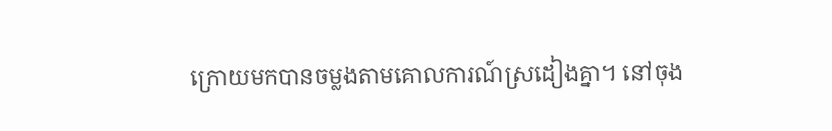ក្រោយមកបានចម្លងតាមគោលការណ៍ស្រដៀងគ្នា។ នៅចុង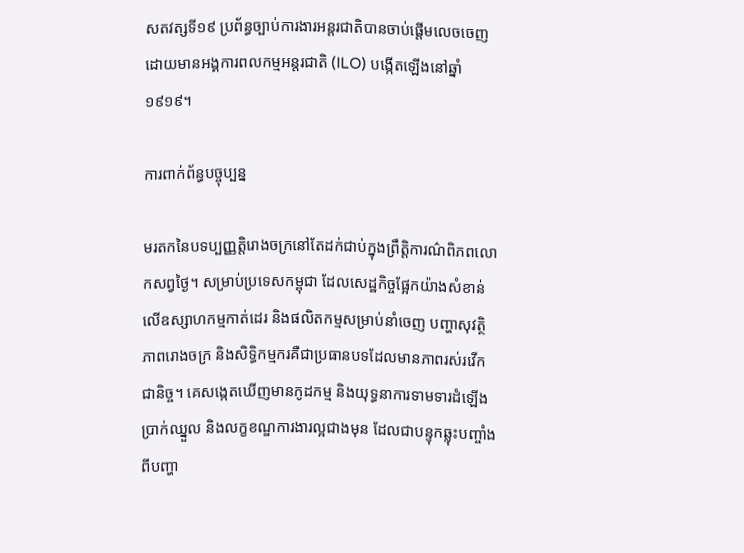សតវត្សទី១៩ ប្រព័ន្ធច្បាប់ការងារអន្តរជាតិបានចាប់ផ្តើមលេចចេញ ដោយមានអង្គការពលកម្មអន្តរជាតិ (ILO) បង្កើតឡើងនៅឆ្នាំ ១៩១៩។

ការពាក់ព័ន្ធបច្ចុប្បន្ន

មរតកនៃបទប្បញ្ញត្តិរោងចក្រនៅតែដក់ជាប់ក្នុងព្រឹត្តិការណ៌ពិភពលោកសព្វថ្ងៃ។ សម្រាប់ប្រទេសកម្ពុជា ដែលសេដ្ឋកិច្ចផ្អែកយ៉ាងសំខាន់លើឧស្សាហកម្មកាត់ដេរ និងផលិតកម្មសម្រាប់នាំចេញ បញ្ហាសុវត្ថិភាពរោងចក្រ និងសិទ្ធិកម្មករគឺជាប្រធានបទដែលមានភាពរស់រវើកជានិច្ច។ គេសង្កេតឃើញមានកូដកម្ម និងយុទ្ធនាការទាមទារដំឡើងប្រាក់ឈ្នួល និងលក្ខខណ្ឌការងារល្អជាងមុន ដែលជាបន្ទុកឆ្លុះបញ្ចាំងពីបញ្ហា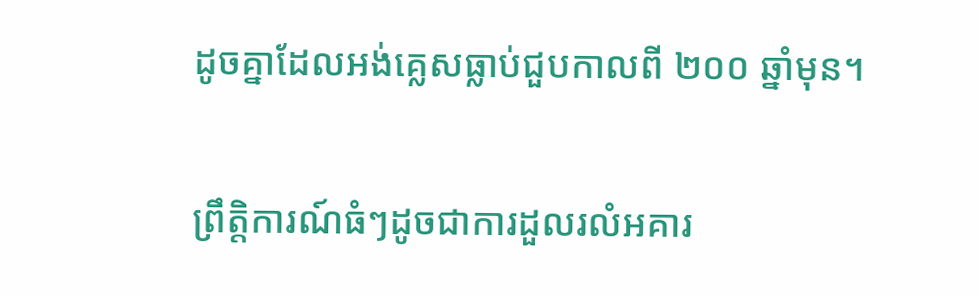ដូចគ្នាដែលអង់គ្លេសធ្លាប់ជួបកាលពី ២០០ ឆ្នាំមុន។

ព្រឹត្តិការណ៍ធំៗដូចជាការដួលរលំអគារ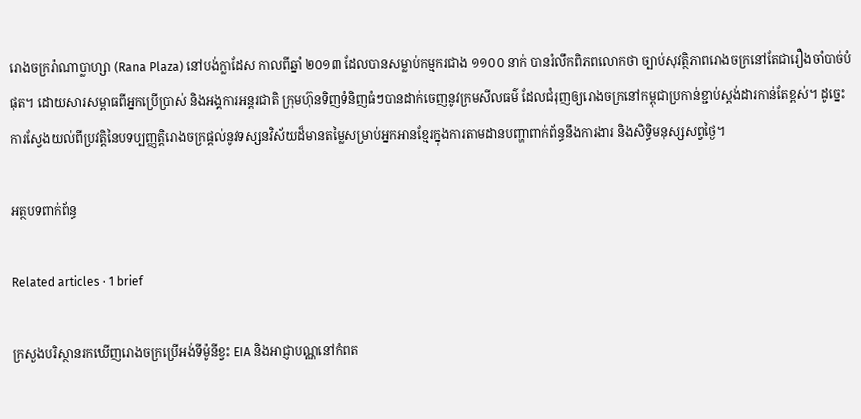រោងចក្ររ៉ាណាប្លាហ្សា (Rana Plaza) នៅបង់ក្លាដែស កាលពីឆ្នាំ ២០១៣ ដែលបានសម្លាប់កម្មករជាង ១១០០ នាក់ បានរំលឹកពិភពលោកថា ច្បាប់សុវត្ថិភាពរោងចក្រនៅតែជារឿងចាំបាច់បំផុត។ ដោយសារសម្ពាធពីអ្នកប្រើប្រាស់ និងអង្គការអន្តរជាតិ ក្រុមហ៊ុនទិញទំនិញធំៗបានដាក់ចេញនូវក្រមសីលធម៌ ដែលជំរុញឲ្យរោងចក្រនៅកម្ពុជាប្រកាន់ខ្ជាប់ស្តង់ដារកាន់តែខ្ពស់។ ដូច្នេះ ការស្វែងយល់ពីប្រវត្តិនៃបទប្បញ្ញត្តិរោងចក្រផ្តល់នូវទស្សនវិស័យដ៏មានតម្លៃសម្រាប់អ្នកអានខ្មែរក្នុងការតាមដានបញ្ហាពាក់ព័ន្ធនឹងការងារ និងសិទ្ធិមនុស្សសព្វថ្ងៃ។

អត្ថបទពាក់ព័ន្ធ

Related articles · 1 brief

ក្រសួងបរិស្ថានរកឃើញរោងចក្រប្រើអង់ទីម៉ូនីខ្វះ EIA និងអាជ្ញាបណ្ណនៅកំពត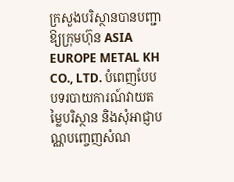ក្រសួងបរិស្ថានបានបញ្ជាឱ្យក្រុមហ៊ុន ASIA EUROPE METAL KH CO., LTD. បំពេញបែបបទរបាយការណ៍វាយតម្លៃបរិស្ថាន និងសុំអាជ្ញាបណ្ណបញ្ចេញសំណ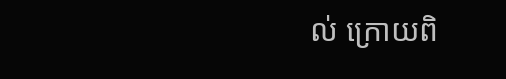ល់ ក្រោយពិ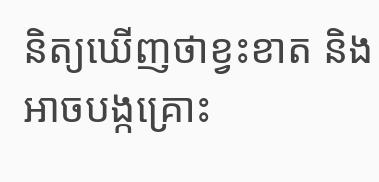និត្យឃើញថាខ្វះខាត និងអាចបង្កគ្រោះ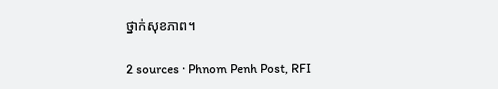ថ្នាក់សុខភាព។

2 sources · Phnom Penh Post, RFI